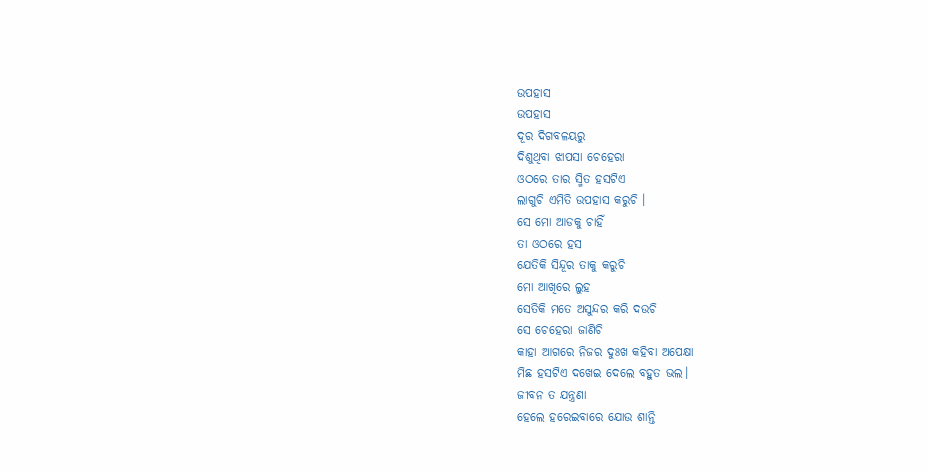ଉପହାସ
ଉପହାସ
ଦୂର ଦିଗବଳୟରୁ
ଦିଶୁଥିବା ଝାପସା ଚେହେରା
ଓଠରେ ତାର ସ୍ମିତ ହସଟିଏ
ଲାଗୁଚି ଏମିତି ଉପହାସ କରୁଚି ।
ସେ ମୋ ଆଡକୁ ଚାହିଁ
ତା ଓଠରେ ହସ
ଯେତିକି ସିନ୍ଦୂର ତାକୁ କରୁଚି
ମୋ ଆଖିରେ ଲୁହ
ସେତିକି ମତେ ଅସୁନ୍ଦର କରି ଦଉଚି
ସେ ଚେହେରା ଜାଣିଚି
କାହା ଆଗରେ ନିଜର ଦୁଃଖ କହିବା ଅପେକ୍ଷା
ମିଛ ହସଟିଏ ଦଖେଇ ଦେଲେ ବହୁତ ଭଲ।
ଜୀବନ ତ ଯନ୍ତ୍ରଣା
ହେଲେ ହରେଇବାରେ ଯୋଉ ଶାନ୍ତି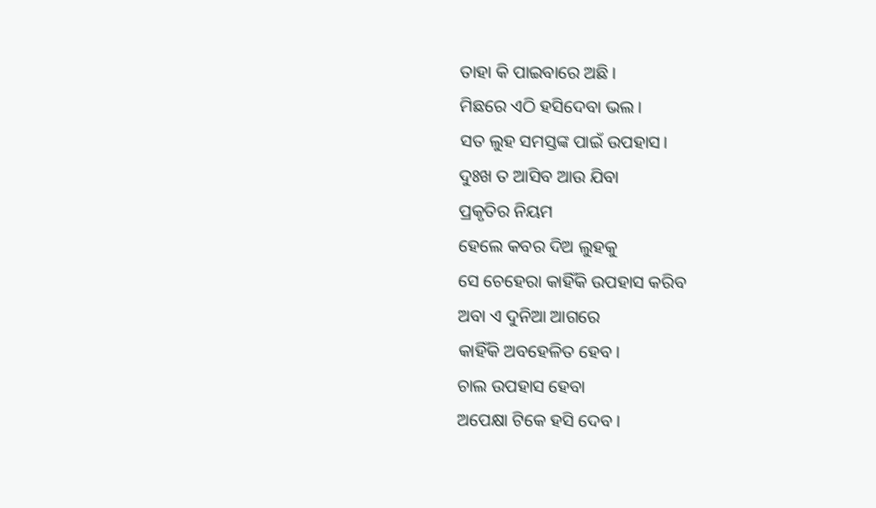ତାହା କି ପାଇବାରେ ଅଛି।
ମିଛରେ ଏଠି ହସିଦେବା ଭଲ।
ସତ ଲୁହ ସମସ୍ତଙ୍କ ପାଇଁ ଉପହାସ।
ଦୁଃଖ ତ ଆସିବ ଆଉ ଯିବା
ପ୍ରକୃତିର ନିୟମ
ହେଲେ କବର ଦିଅ ଲୁହକୁ
ସେ ଚେହେରା କାହିଁକି ଉପହାସ କରିବ
ଅବା ଏ ଦୁନିଆ ଆଗରେ
କାହିଁକି ଅବହେଳିତ ହେବ।
ଚାଲ ଉପହାସ ହେବା
ଅପେକ୍ଷା ଟିକେ ହସି ଦେବ।